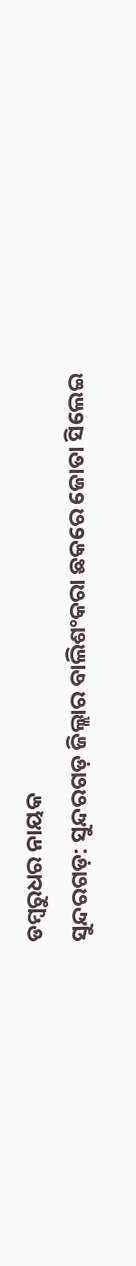ଡମ୍ବରୁଧର ନାୟକ
ସୁନ୍ଦରଗଡ଼: ସୁନ୍ଦରଗଡ଼ ଜିଲ୍ଲାର ବାଲିଶଂକରା ଛକରେ ଜୋତା ସିଲେଇ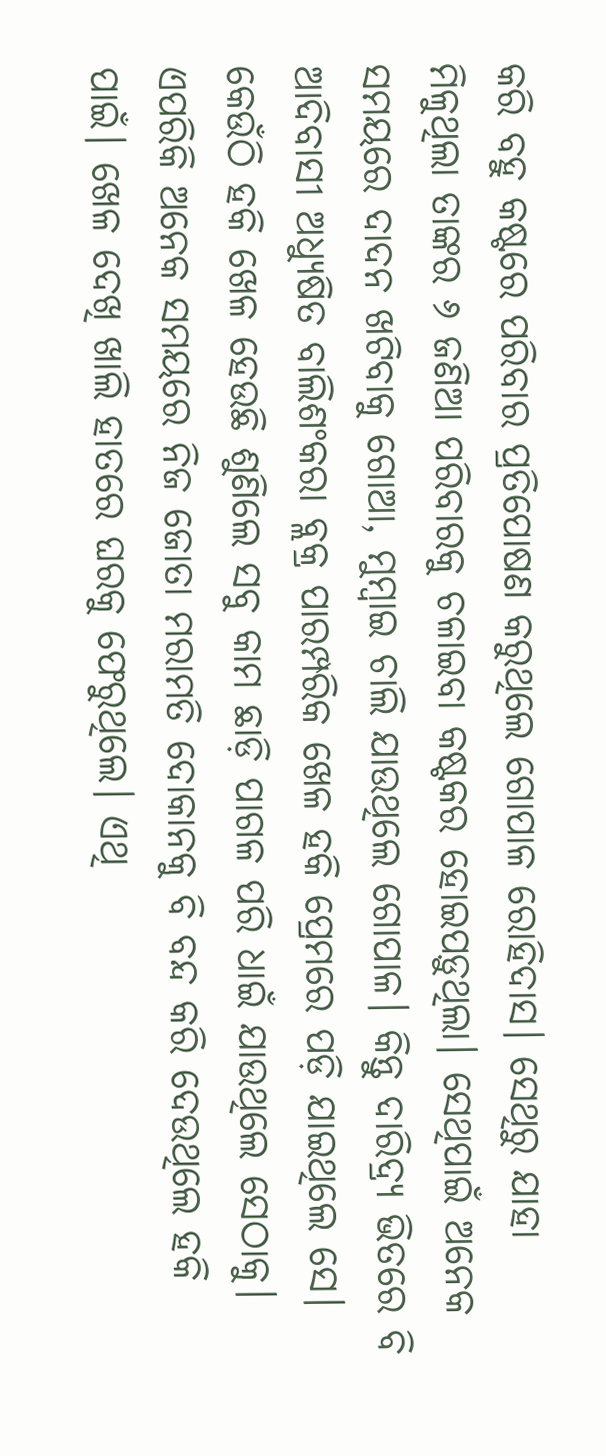କରି ବହୁ କଷ୍ଟରେ ପରିବାର ପ୍ରତିପୋଷଣ କରୁଥିଲେ ଗୋପାଳ ରୋହିଦାସ। ସେଥିରୁ ଯାହା ମିଳୁଥିଲା ତାଙ୍କର ୬ ଜଣିଆ ପରିବାରକୁ ଚଳାଇବା କଷ୍ଟକର ହୋଇପଡ଼ୁଥିଲା। ସେଥିପାଇଁ ଅନେକ ସମୟରେ ଦାଦନ ଖଟିବାକୁ ଗୋଆ, ମୁମ୍ବାଇ ଚାଲି ଯାଉଥିଲେ ଗୋପାଳ। କିନ୍ତୁ ଦାରିଦ୍ର୍ୟ ଭିତରେ ବି ଆଦିବାସୀ ଅଧ୍ୟୁଷିତ ବାଲିଶଂକରା ବ୍ଲକ୍ର ପାରମ୍ପରିକ ଖେଳ ହକି ପ୍ରେମରେ ପଡ଼ି ଯାଇଥିଲେ ସେ। କେଉଁଠି ହକି ଖେଳ ହେଉଛି ଶୁଣିଲେ ସବୁ କାମ ଛାଡ଼ି ପାଗଳ ପରି ଧାଇଁ ଯାଉଥିଲେ ସେଠାକୁ। ଏପରିକି ଅନେକ ସମୟରେ ନିଜ ଜୋତା ମରାମତି ଦୋକାନକୁ ବି ବନ୍ଦ କରି ଦେଉଥିଲେ ହକି ପାଇଁ। ଖେଳ ଦେଖି ଖାଲି ହାତରେ ଘରକୁ ଫେରୁଥିଲେ। ଏଥି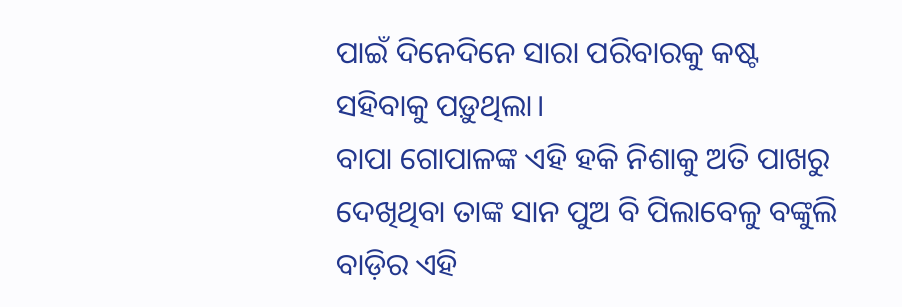ପାଇଁ ଦିନେଦିନେ ସାରା ପରିବାରକୁ କଷ୍ଟ ସହିବାକୁ ପଡ଼ୁଥିଲା।
ବାପା ଗୋପାଳଙ୍କ ଏହି ହକି ନିଶାକୁ ଅତି ପାଖରୁ ଦେଖିଥିବା ତାଙ୍କ ସାନ ପୁଅ ବି ପିଲାବେଳୁ ବଙ୍କୁଲି ବାଡ଼ିର ଏହି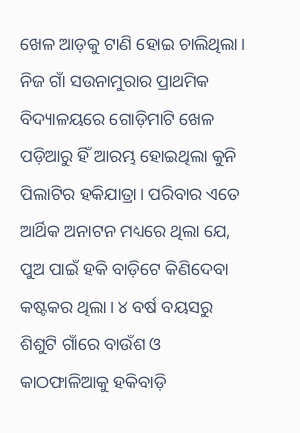ଖେଳ ଆଡ଼କୁ ଟାଣି ହୋଇ ଚାଲିଥିଲା। ନିଜ ଗାଁ ସଉନାମୁରାର ପ୍ରାଥମିକ ବିଦ୍ୟାଳୟରେ ଗୋଡ଼ିମାଟି ଖେଳ ପଡ଼ିଆରୁ ହିଁ ଆରମ୍ଭ ହୋଇଥିଲା କୁନି ପିଲାଟିର ହକିଯାତ୍ରା। ପରିବାର ଏତେ ଆର୍ଥିକ ଅନାଟନ ମଧ୍ୟରେ ଥିଲା ଯେ, ପୁଅ ପାଇଁ ହକି ବାଡ଼ିଟେ କିଣିଦେବା କଷ୍ଟକର ଥିଲା। ୪ ବର୍ଷ ବୟସରୁ ଶିଶୁଟି ଗାଁରେ ବାଉଁଶ ଓ କାଠଫାଳିଆକୁ ହକିବାଡ଼ି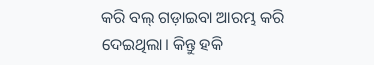କରି ବଲ୍ ଗଡ଼ାଇବା ଆରମ୍ଭ କରି ଦେଇଥିଲା। କିନ୍ତୁ ହକି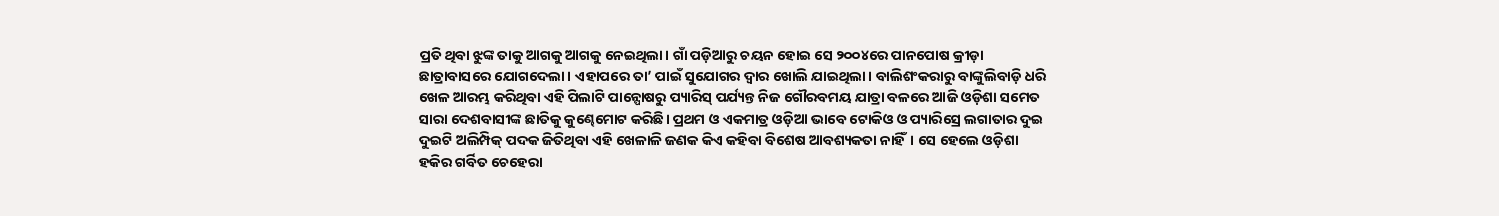ପ୍ରତି ଥିବା ଝୁଙ୍କ ତାକୁ ଆଗକୁ ଆଗକୁ ନେଇଥିଲା। ଗାଁ ପଡ଼ିଆରୁ ଚୟନ ହୋଇ ସେ ୨୦୦୪ରେ ପାନପୋଷ କ୍ରୀଡ଼ା ଛାତ୍ରାବାସରେ ଯୋଗଦେଲା। ଏହାପରେ ତା’ ପାଇଁ ସୁଯୋଗର ଦ୍ବାର ଖୋଲି ଯାଇଥିଲା। ବାଲିଶଂକରାରୁ ବାଙ୍କୁଲିବାଡ଼ି ଧରି ଖେଳ ଆରମ୍ଭ କରିଥିବା ଏହି ପିଲାଟି ପାନ୍ପୋଷରୁ ପ୍ୟାରିସ୍ ପର୍ଯ୍ୟନ୍ତ ନିଜ ଗୌରବମୟ ଯାତ୍ରା ବଳରେ ଆଜି ଓଡ଼ିଶା ସମେତ ସାରା ଦେଶବାସୀଙ୍କ ଛାତିକୁ କୁଣ୍ଢେମୋଟ କରିଛି। ପ୍ରଥମ ଓ ଏକମାତ୍ର ଓଡ଼ିଆ ଭାବେ ଟୋକିଓ ଓ ପ୍ୟାରିସ୍ରେ ଲଗାତାର ଦୁଇ ଦୁଇଟି ଅଲିମ୍ପିକ୍ ପଦକ ଜିତିଥିବା ଏହି ଖେଳାଳି ଜଣକ କିଏ କହିବା ବିଶେଷ ଆବଶ୍ୟକତା ନାହିଁ। ସେ ହେଲେ ଓଡ଼ିଶା ହକିର ଗର୍ବିତ ଚେହେରା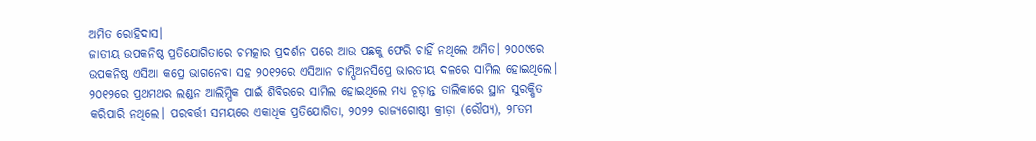ଅମିତ ରୋହିଦାସ।
ଜାତୀୟ ଉପକନିଷ୍ଠ ପ୍ରତିଯୋଗିତାରେ ଚମତ୍କାର ପ୍ରଦର୍ଶନ ପରେ ଆଉ ପଛକୁ ଫେରି ଚାହିଁ ନଥିଲେ ଅମିତ। ୨୦୦୯ରେ ଉପକନିଷ୍ଠ ଏସିଆ କପ୍ରେ ଭାଗନେବା ସହ ୨୦୧୨ରେ ଏସିଆନ ଚାମ୍ପିଅନସିପ୍ରେ ଭାରତୀୟ ଦଳରେ ସାମିଲ ହୋଇଥିଲେ। ୨୦୧୨ରେ ପ୍ରଥମଥର ଲଣ୍ଡନ ଆଲିମ୍ପିକ ପାଇଁ ଶିବିରରେ ସାମିଲ ହୋଇଥିଲେ ମଧ୍ୟ ଚୂଡ଼ାନ୍ତ ତାଲିକାରେ ସ୍ଥାନ ସୁରକ୍ଷିତ କରିପାରି ନଥିଲେ। ପରବର୍ତ୍ତୀ ସମୟରେ ଏକାଧିକ ପ୍ରତିଯୋଗିତା, ୨୦୨୨ ରାଜ୍ୟଗୋଷ୍ଠୀ କ୍ରୀଡ଼ା (ରୌପ୍ୟ), ୨୮ତମ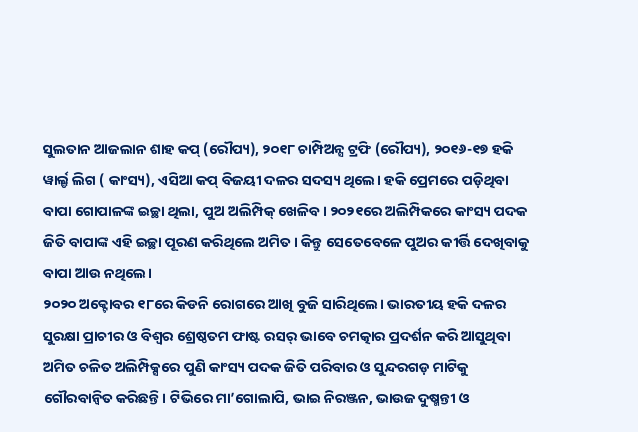ସୁଲତାନ ଆଜଲାନ ଶାହ କପ୍ (ରୌପ୍ୟ), ୨୦୧୮ ଚାମ୍ପିଅନ୍ସ ଟ୍ରଫି (ରୌପ୍ୟ), ୨୦୧୬-୧୭ ହକି ୱାର୍ଲ୍ଡ ଲିଗ ( କାଂସ୍ୟ), ଏସିଆ କପ୍ ବିଜୟୀ ଦଳର ସଦସ୍ୟ ଥିଲେ। ହକି ପ୍ରେମରେ ପଡ଼ିଥିବା ବାପା ଗୋପାଳଙ୍କ ଇଚ୍ଛା ଥିଲା, ପୁଅ ଅଲିମ୍ପିକ୍ ଖେଳିବ। ୨୦୨୧ରେ ଅଲିମ୍ପିକରେ କାଂସ୍ୟ ପଦକ ଜିତି ବାପାଙ୍କ ଏହି ଇଚ୍ଛା ପୂରଣ କରିଥିଲେ ଅମିତ। କିନ୍ତୁ ସେତେବେଳେ ପୁଅର କୀର୍ତ୍ତି ଦେଖିବାକୁ ବାପା ଆଉ ନଥିଲେ।
୨୦୨୦ ଅକ୍ଟୋବର ୧୮ରେ କିଡନି ରୋଗରେ ଆଖି ବୁଜି ସାରିଥିଲେ। ଭାରତୀୟ ହକି ଦଳର ସୁରକ୍ଷା ପ୍ରାଚୀର ଓ ବିଶ୍ବର ଶ୍ରେଷ୍ଠତମ ଫାଷ୍ଟ ରସର୍ ଭାବେ ଚମତ୍କାର ପ୍ରଦର୍ଶନ କରି ଆସୁଥିବା ଅମିତ ଚଳିତ ଅଲିମ୍ପିକ୍ସରେ ପୁଣି କାଂସ୍ୟ ପଦକ ଜିତି ପରିବାର ଓ ସୁନ୍ଦରଗଡ଼ ମାଟିକୁ ଗୌରବାନ୍ବିତ କରିଛନ୍ତି। ଟିଭିରେ ମା’ଗୋଲାପି, ଭାଇ ନିରଞ୍ଜନ, ଭାଉଜ ଦୁଷ୍ମନ୍ତୀ ଓ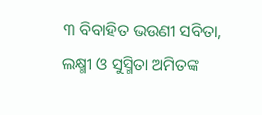୩ ବିବାହିତ ଭଉଣୀ ସବିତା, ଲକ୍ଷ୍ମୀ ଓ ସୁସ୍ମିତା ଅମିତଙ୍କ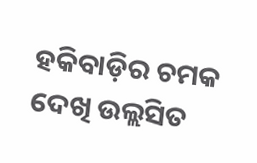ହକିବାଡ଼ିର ଚମକ ଦେଖି ଉଲ୍ଲସିତ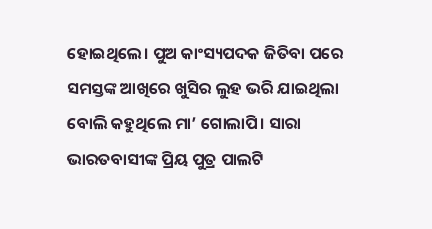ହୋଇଥିଲେ। ପୁଅ କାଂସ୍ୟପଦକ ଜିତିବା ପରେ ସମସ୍ତଙ୍କ ଆଖିରେ ଖୁସିର ଲୁହ ଭରି ଯାଇଥିଲା ବୋଲି କହୁଥିଲେ ମା’ ଗୋଲାପି। ସାରା ଭାରତବାସୀଙ୍କ ପ୍ରିୟ ପୁତ୍ର ପାଲଟି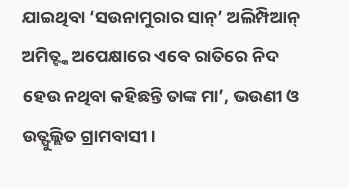ଯାଇଥିବା ‘ସଉନାମୁରାର ସାନ୍’ ଅଲିମ୍ପିଆନ୍ ଅମିତ୍ଙ୍କ ଅପେକ୍ଷାରେ ଏବେ ରାତିରେ ନିଦ ହେଉ ନଥିବା କହିଛନ୍ତି ତାଙ୍କ ମା’, ଭଉଣୀ ଓ ଉତ୍ଫୁଲ୍ଲିତ ଗ୍ରାମବାସୀ।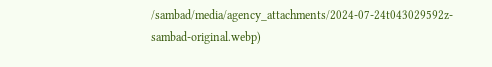/sambad/media/agency_attachments/2024-07-24t043029592z-sambad-original.webp)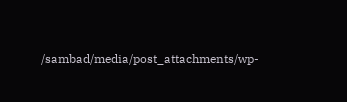/sambad/media/post_attachments/wp-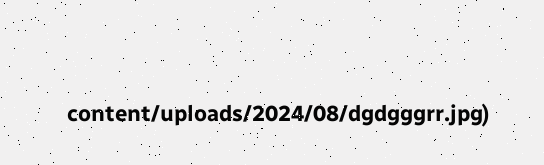content/uploads/2024/08/dgdgggrr.jpg)